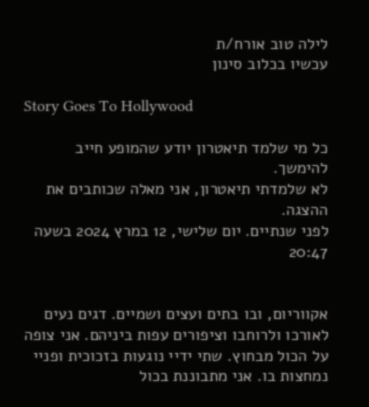לילה טוב אורח/ת
עכשיו בכלוב סינון

Story Goes To Hollywood

כל מי שלמד תיאטרון יודע שהמופע חייב להימשך.
לא שלמדתי תיאטרון, אני מאלה שכותבים את ההצגה.
לפני שנתיים. יום שלישי, 12 במרץ 2024 בשעה 20:47


אקווריום, ובו בתים ועצים ושמיים. דגים נעים לאורכו ולרוחבו וציפורים עפות ביניהם. אני צופה על הכול מבחוץ. שתי ידיי נוגעות בזכוכית ופניי נמחצות בו. אני מתבוננת בכול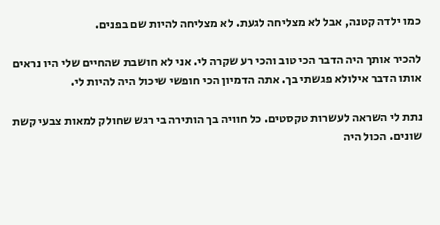כמו ילדה קטנה, אבל לא מצליחה לגעת. לא מצליחה להיות שם בפנים.

להכיר אותך היה הדבר הכי טוב והכי רע שקרה לי. אני לא חושבת שהחיים שלי היו נראים אותו הדבר אילולא פגשתי בך. אתה הדמיון הכי חופשי שיכול היה להיות לי.

נתת לי השראה לעשרות טקסטים. כל חוויה בך הותירה בי רגש שחולק למאות צבעי קשת שונים. הכול היה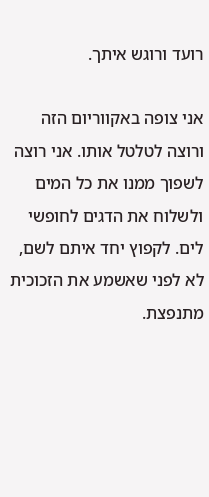רועד ורוגש איתך.

אני צופה באקווריום הזה ורוצה לטלטל אותו. אני רוצה לשפוך ממנו את כל המים ולשלוח את הדגים לחופשי לים. לקפוץ יחד איתם לשם, לא לפני שאשמע את הזכוכית מתנפצת.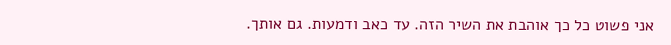אני פשוט כל כך אוהבת את השיר הזה. עד כאב ודמעות. גם אותך.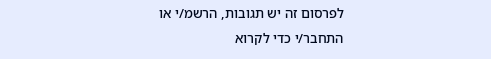לפרסום זה יש תגובות, הרשמ/י או התחבר/י כדי לקרוא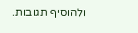ולהוסיף תגובות.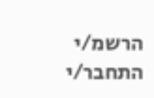הרשמ/י התחבר/י